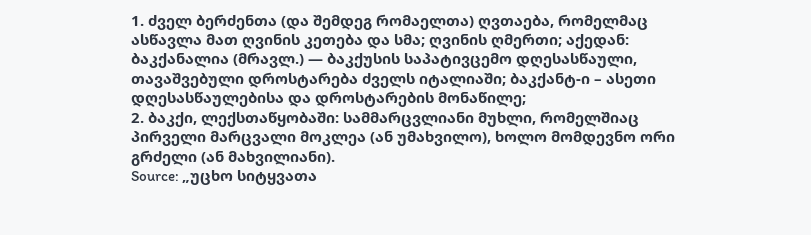1. ძველ ბერძენთა (და შემდეგ რომაელთა) ღვთაება, რომელმაც ასწავლა მათ ღვინის კეთება და სმა; ღვინის ღმერთი; აქედან: ბაკქანალია (მრავლ.) — ბაკქუსის საპატივცემო დღესასწაული, თავაშვებული დროსტარება ძველს იტალიაში; ბაკქანტ-ი – ასეთი დღესასწაულებისა და დროსტარების მონაწილე;
2. ბაკქი, ლექსთაწყობაში: სამმარცვლიანი მუხლი, რომელშიაც პირველი მარცვალი მოკლეა (ან უმახვილო), ხოლო მომდევნო ორი გრძელი (ან მახვილიანი).
Source: „უცხო სიტყვათა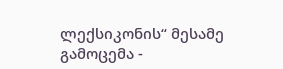ლექსიკონის“ მესამე გამოცემა -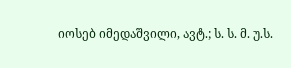იოსებ იმედაშვილი, ავტ.; ს. ს. მ. უ.ს.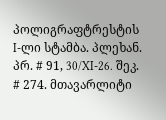პოლიგრაფტრესტის I-ლი სტამბა. პლეხან. პრ. # 91, 30/XI-26. შეკ. # 274. მთავარლიტი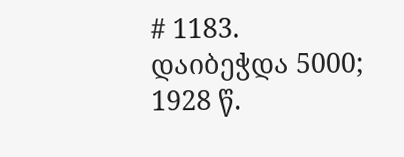# 1183. დაიბეჭდა 5000; 1928 წ.